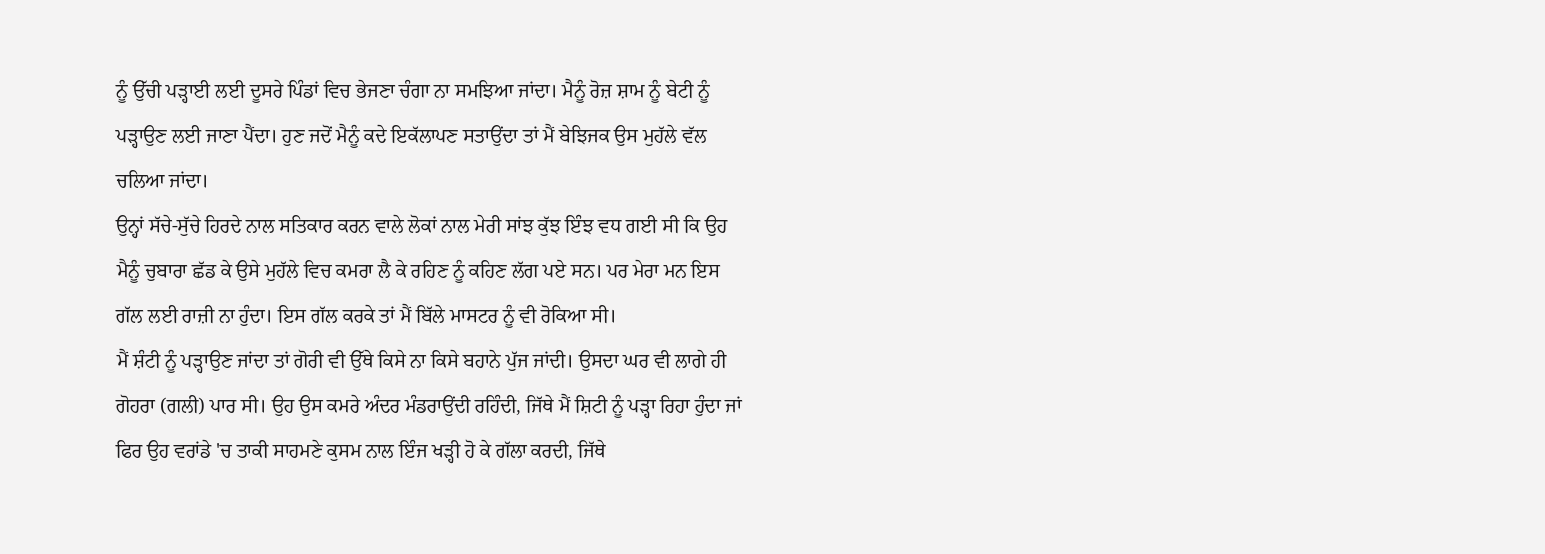ਨੂੰ ਉੱਚੀ ਪੜ੍ਹਾਈ ਲਈ ਦੂਸਰੇ ਪਿੰਡਾਂ ਵਿਚ ਭੇਜਣਾ ਚੰਗਾ ਨਾ ਸਮਝਿਆ ਜਾਂਦਾ। ਮੈਨੂੰ ਰੋਜ਼ ਸ਼ਾਮ ਨੂੰ ਬੇਟੀ ਨੂੰ ਪੜ੍ਹਾਉਣ ਲਈ ਜਾਣਾ ਪੈਂਦਾ। ਹੁਣ ਜਦੋਂ ਮੈਨੂੰ ਕਦੇ ਇਕੱਲਾਪਣ ਸਤਾਉਂਦਾ ਤਾਂ ਮੈਂ ਬੇਝਿਜਕ ਉਸ ਮੁਹੱਲੇ ਵੱਲ ਚਲਿਆ ਜਾਂਦਾ।
ਉਨ੍ਹਾਂ ਸੱਚੇ-ਸੁੱਚੇ ਹਿਰਦੇ ਨਾਲ ਸਤਿਕਾਰ ਕਰਨ ਵਾਲੇ ਲੋਕਾਂ ਨਾਲ ਮੇਰੀ ਸਾਂਝ ਕੁੱਝ ਇੰਝ ਵਧ ਗਈ ਸੀ ਕਿ ਉਹ ਮੈਨੂੰ ਚੁਬਾਰਾ ਛੱਡ ਕੇ ਉਸੇ ਮੁਹੱਲੇ ਵਿਚ ਕਮਰਾ ਲੈ ਕੇ ਰਹਿਣ ਨੂੰ ਕਹਿਣ ਲੱਗ ਪਏ ਸਨ। ਪਰ ਮੇਰਾ ਮਨ ਇਸ ਗੱਲ ਲਈ ਰਾਜ਼ੀ ਨਾ ਹੁੰਦਾ। ਇਸ ਗੱਲ ਕਰਕੇ ਤਾਂ ਮੈਂ ਬਿੱਲੇ ਮਾਸਟਰ ਨੂੰ ਵੀ ਰੋਕਿਆ ਸੀ।
ਮੈਂ ਸ਼ੰਟੀ ਨੂੰ ਪੜ੍ਹਾਉਣ ਜਾਂਦਾ ਤਾਂ ਗੋਰੀ ਵੀ ਉੱਥੇ ਕਿਸੇ ਨਾ ਕਿਸੇ ਬਹਾਨੇ ਪੁੱਜ ਜਾਂਦੀ। ਉਸਦਾ ਘਰ ਵੀ ਲਾਗੇ ਹੀ ਗੋਹਰਾ (ਗਲੀ) ਪਾਰ ਸੀ। ਉਹ ਉਸ ਕਮਰੇ ਅੰਦਰ ਮੰਡਰਾਉਂਦੀ ਰਹਿੰਦੀ, ਜਿੱਥੇ ਮੈਂ ਸ਼ਿਟੀ ਨੂੰ ਪੜ੍ਹਾ ਰਿਹਾ ਹੁੰਦਾ ਜਾਂ ਫਿਰ ਉਹ ਵਰਾਂਡੇ 'ਚ ਤਾਕੀ ਸਾਹਮਣੇ ਕੁਸਮ ਨਾਲ ਇੰਜ ਖੜ੍ਹੀ ਹੋ ਕੇ ਗੱਲਾ ਕਰਦੀ, ਜਿੱਥੇ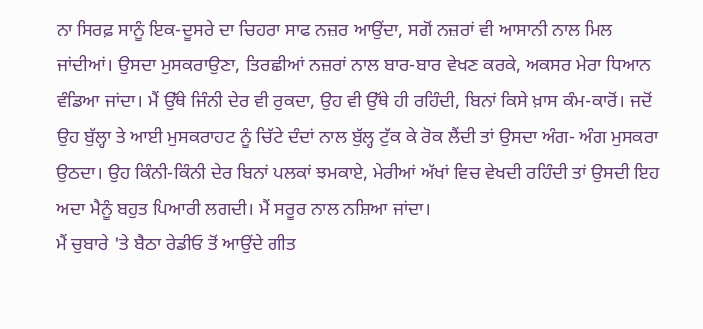ਨਾ ਸਿਰਫ਼ ਸਾਨੂੰ ਇਕ-ਦੂਸਰੇ ਦਾ ਚਿਹਰਾ ਸਾਫ ਨਜ਼ਰ ਆਉਂਦਾ, ਸਗੋਂ ਨਜ਼ਰਾਂ ਵੀ ਆਸਾਨੀ ਨਾਲ ਮਿਲ ਜਾਂਦੀਆਂ। ਉਸਦਾ ਮੁਸਕਰਾਉਣਾ, ਤਿਰਛੀਆਂ ਨਜ਼ਰਾਂ ਨਾਲ ਬਾਰ-ਬਾਰ ਵੇਖਣ ਕਰਕੇ, ਅਕਸਰ ਮੇਰਾ ਧਿਆਨ ਵੰਡਿਆ ਜਾਂਦਾ। ਮੈਂ ਉੱਥੇ ਜਿੰਨੀ ਦੇਰ ਵੀ ਰੁਕਦਾ, ਉਹ ਵੀ ਉੱਥੇ ਹੀ ਰਹਿੰਦੀ, ਬਿਨਾਂ ਕਿਸੇ ਖ਼ਾਸ ਕੰਮ-ਕਾਰੋਂ। ਜਦੋਂ ਉਹ ਬੁੱਲ੍ਹਾ ਤੇ ਆਈ ਮੁਸਕਰਾਹਟ ਨੂੰ ਚਿੱਟੇ ਦੰਦਾਂ ਨਾਲ ਬੁੱਲ੍ਹ ਟੁੱਕ ਕੇ ਰੋਕ ਲੈਂਦੀ ਤਾਂ ਉਸਦਾ ਅੰਗ- ਅੰਗ ਮੁਸਕਰਾ ਉਠਦਾ। ਉਹ ਕਿੰਨੀ-ਕਿੰਨੀ ਦੇਰ ਬਿਨਾਂ ਪਲਕਾਂ ਝਮਕਾਏ, ਮੇਰੀਆਂ ਅੱਖਾਂ ਵਿਚ ਵੇਖਦੀ ਰਹਿੰਦੀ ਤਾਂ ਉਸਦੀ ਇਹ ਅਦਾ ਮੈਨੂੰ ਬਹੁਤ ਪਿਆਰੀ ਲਗਦੀ। ਮੈਂ ਸਰੂਰ ਨਾਲ ਨਸ਼ਿਆ ਜਾਂਦਾ।
ਮੈਂ ਚੁਬਾਰੇ 'ਤੇ ਬੈਠਾ ਰੇਡੀਓ ਤੋਂ ਆਉਂਦੇ ਗੀਤ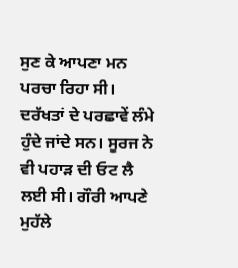ਸੁਣ ਕੇ ਆਪਣਾ ਮਨ ਪਰਚਾ ਰਿਹਾ ਸੀ। ਦਰੱਖਤਾਂ ਦੇ ਪਰਛਾਵੇਂ ਲੰਮੇ ਹੁੰਦੇ ਜਾਂਦੇ ਸਨ। ਸੂਰਜ ਨੇ ਵੀ ਪਹਾੜ ਦੀ ਓਟ ਲੈ ਲਈ ਸੀ। ਗੌਰੀ ਆਪਣੇ ਮੁਹੱਲੇ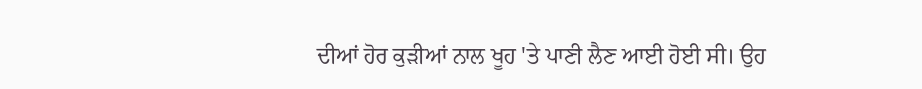ਦੀਆਂ ਹੋਰ ਕੁੜੀਆਂ ਨਾਲ ਖੂਹ 'ਤੇ ਪਾਣੀ ਲੈਣ ਆਈ ਹੋਈ ਸੀ। ਉਹ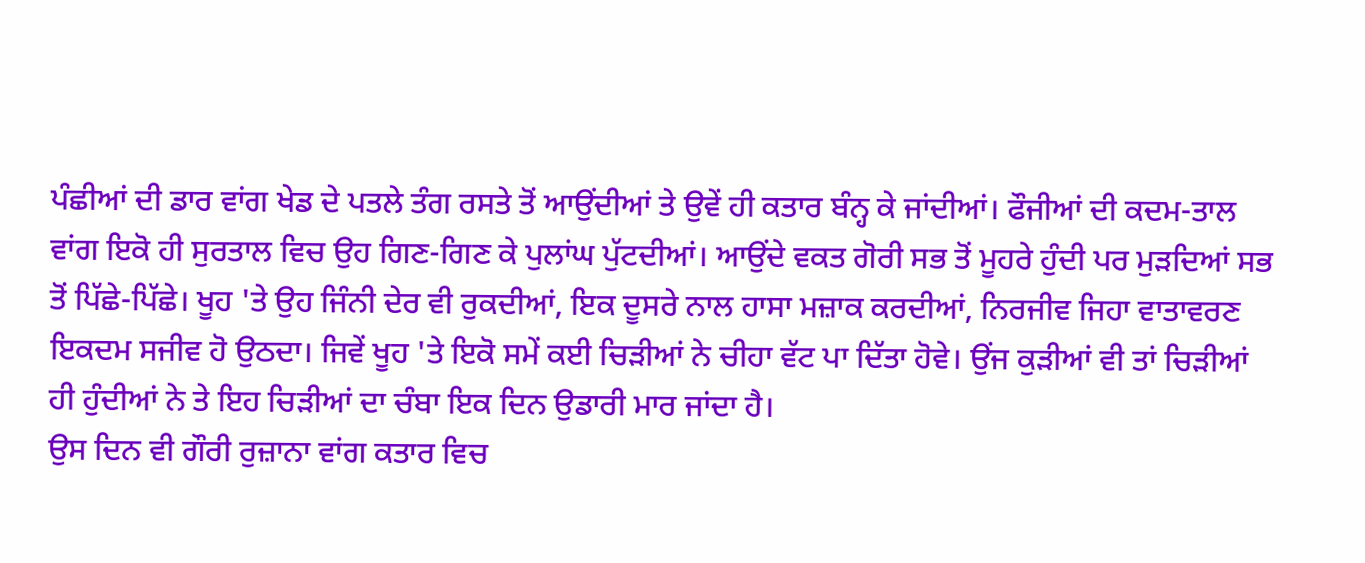ਪੰਛੀਆਂ ਦੀ ਡਾਰ ਵਾਂਗ ਖੇਡ ਦੇ ਪਤਲੇ ਤੰਗ ਰਸਤੇ ਤੋਂ ਆਉਂਦੀਆਂ ਤੇ ਉਵੇਂ ਹੀ ਕਤਾਰ ਬੰਨ੍ਹ ਕੇ ਜਾਂਦੀਆਂ। ਫੌਜੀਆਂ ਦੀ ਕਦਮ-ਤਾਲ ਵਾਂਗ ਇਕੋ ਹੀ ਸੁਰਤਾਲ ਵਿਚ ਉਹ ਗਿਣ-ਗਿਣ ਕੇ ਪੁਲਾਂਘ ਪੁੱਟਦੀਆਂ। ਆਉਂਦੇ ਵਕਤ ਗੋਰੀ ਸਭ ਤੋਂ ਮੂਹਰੇ ਹੁੰਦੀ ਪਰ ਮੁੜਦਿਆਂ ਸਭ ਤੋਂ ਪਿੱਛੇ-ਪਿੱਛੇ। ਖੂਹ 'ਤੇ ਉਹ ਜਿੰਨੀ ਦੇਰ ਵੀ ਰੁਕਦੀਆਂ, ਇਕ ਦੂਸਰੇ ਨਾਲ ਹਾਸਾ ਮਜ਼ਾਕ ਕਰਦੀਆਂ, ਨਿਰਜੀਵ ਜਿਹਾ ਵਾਤਾਵਰਣ ਇਕਦਮ ਸਜੀਵ ਹੋ ਉਠਦਾ। ਜਿਵੇਂ ਖੂਹ 'ਤੇ ਇਕੋ ਸਮੇਂ ਕਈ ਚਿੜੀਆਂ ਨੇ ਚੀਹਾ ਵੱਟ ਪਾ ਦਿੱਤਾ ਹੋਵੇ। ਉਂਜ ਕੁੜੀਆਂ ਵੀ ਤਾਂ ਚਿੜੀਆਂ ਹੀ ਹੁੰਦੀਆਂ ਨੇ ਤੇ ਇਹ ਚਿੜੀਆਂ ਦਾ ਚੰਬਾ ਇਕ ਦਿਨ ਉਡਾਰੀ ਮਾਰ ਜਾਂਦਾ ਹੈ।
ਉਸ ਦਿਨ ਵੀ ਗੌਰੀ ਰੁਜ਼ਾਨਾ ਵਾਂਗ ਕਤਾਰ ਵਿਚ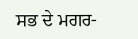ਸਭ ਦੇ ਮਗਰ-